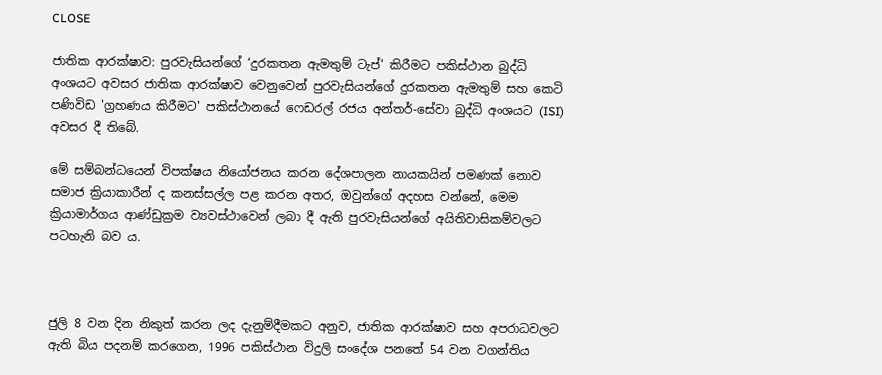CLOSE

ජාතික ආරක්ෂාව: පුරවැසියන්ගේ ‘දුරකතන ඇමතුම් ටැප්’ කිරීමට පකිස්ථාන බුද්ධි අංශයට අවසර ජාතික ආරක්ෂාව වෙනුවෙන් පුරවැසියන්ගේ දුරකතන ඇමතුම් සහ කෙටි පණිවිඩ 'ග්‍රහණය කිරීමට' පකිස්ථානයේ ෆෙඩරල් රජය අන්තර්-සේවා බුද්ධි අංශයට (ISI) අවසර දී තිබේ.

මේ සම්බන්ධයෙන් විපක්ෂය නියෝජනය කරන දේශපාලන නායකයින් පමණක් නොව සමාජ ක්‍රියාකාරීන් ද කනස්සල්ල පළ කරන අතර, ඔවුන්ගේ අදහස වන්නේ, මෙම ක්‍රියාමාර්ගය ආණ්ඩුක්‍රම ව්‍යවස්ථාවෙන් ලබා දී ඇති පුරවැසියන්ගේ අයිතිවාසිකම්වලට පටහැනි බව ය.



ජුලි 8 වන දින නිකුත් කරන ලද දැනුම්දීමකට අනුව, ජාතික ආරක්ෂාව සහ අපරාධවලට ඇති බිය පදනම් කරගෙන, 1996 පකිස්ථාන විදුලි සංදේශ පනතේ 54 වන වගන්තිය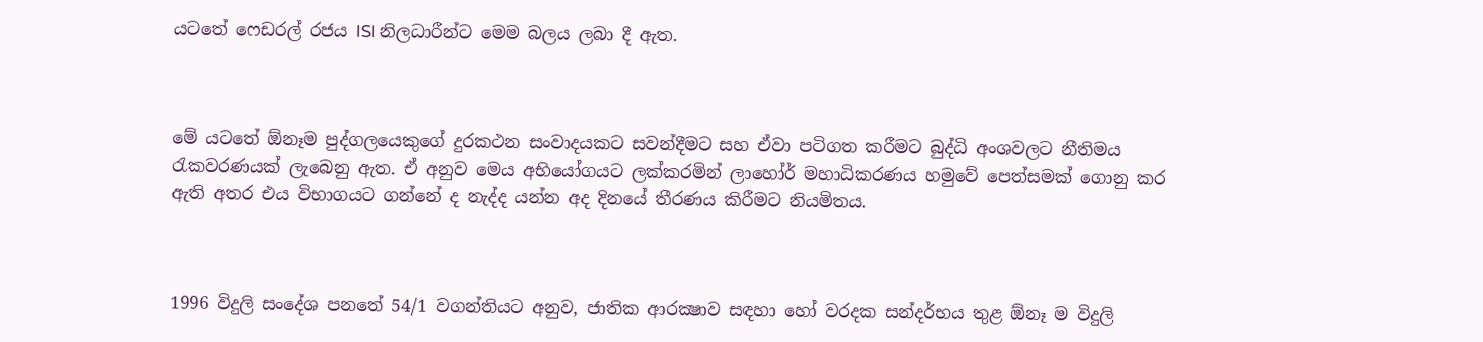යටතේ ෆෙඩරල් රජය ISI නිලධාරීන්ට මෙම බලය ලබා දී ඇත.



මේ යටතේ ඕනෑම පුද්ගලයෙකුගේ දුරකථන සංවාදයකට සවන්දීමට සහ ඒවා පටිගත කරීමට බුද්ධි අංශවලට නීතිමය රැකවරණයක් ලැබෙනු ඇත. ඒ අනුව මෙය අභියෝගයට ලක්කරමින් ලාහෝර් මහාධිකරණය හමුවේ පෙත්සමක් ගොනු කර ඇති අතර එය විභාගයට ගන්නේ ද නැද්ද යන්න අද දිනයේ තීරණය කිරීමට නියමිතය.



1996 විදුලි සංදේශ පනතේ 54/1 වගන්තියට අනුව, ජාතික ආරක්‍ෂාව සඳහා හෝ වරදක සන්දර්භය තුළ ඕනෑ ම විදුලි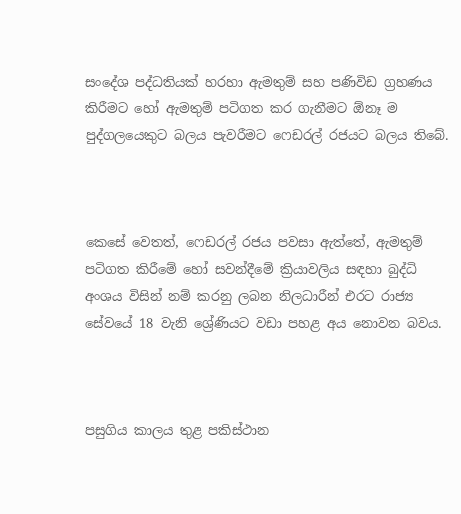සංදේශ පද්ධතියක් හරහා ඇමතුම් සහ පණිවිඩ ග්‍රහණය කිරීමට හෝ ඇමතුම් පටිගත කර ගැනීමට ඕනෑ ම පුද්ගලයෙකුට බලය පැවරීමට ෆෙඩරල් රජයට බලය තිබේ.



කෙසේ වෙතත්, ෆෙඩරල් රජය පවසා ඇත්තේ, ඇමතුම් පටිගත කිරීමේ හෝ සවන්දීමේ ක්‍රියාවලිය සඳහා බුද්ධි අංශය විසින් නම් කරනු ලබන නිලධාරීන් එරට රාජ්‍ය සේවයේ 18 වැනි ශ්‍රේණියට වඩා පහළ අය නොවන බවය.



පසුගිය කාලය තුළ පකිස්ථාන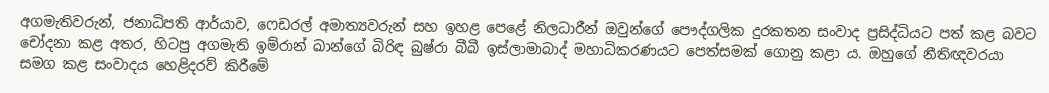අගමැතිවරුන්, ජනාධිපති ආර්යාව, ෆෙඩරල් අමාත්‍යවරුන් සහ ඉහළ පෙළේ නිලධාරීන් ඔවුන්ගේ පෞද්ගලික දුරකතන සංවාද ප්‍රසිද්ධියට පත් කළ බවට චෝදනා කළ අතර, හිටපු අගමැති ඉම්රාන් ඛාන්ගේ බිරිඳ බුෂ්රා බීබී ඉස්ලාමාබාද් මහාධිකරණයට පෙත්සමක් ගොනු කළා ය. ඔහුගේ නීතිඥවරයා සමග කළ සංවාදය හෙළිදරව් කිරීමේ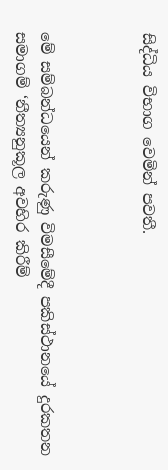සිද්ධිය විභාග වෙමින් පවතී.



මේ සම්බන්ධයෙන් කරුණු විමසීමේදී පකිස්ථානයේ දුරකතන සමාගම් ‘නීත්‍යනුකූල අවහිර කිරීම්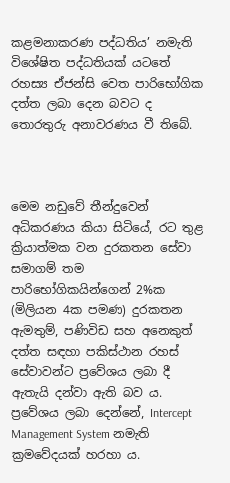කළමනාකරණ පද්ධතිය’ නමැති විශේෂිත පද්ධතියක් යටතේ රහස්‍ය ඒජන්සි වෙත පාරිභෝගික දත්ත ලබා දෙන බවට ද තොරතුරු අනාවරණය වී තිබේ.



මෙම නඩුවේ තීන්දුවෙන් අධිකරණය කියා සිටියේ, රට තුළ ක්‍රියාත්මක වන දුරකතන සේවා සමාගම් තම පාරිභෝගිකයින්ගෙන් 2%ක (මිලියන 4ක පමණ) දුරකතන ඇමතුම්, පණිවිඩ සහ අනෙකුත් දත්ත සඳහා පකිස්ථාන රහස් සේවාවන්ට ප්‍රවේශය ලබා දී ඇතැයි දන්වා ඇති බව ය. ප්‍රවේශය ලබා දෙන්නේ, Intercept Management System නමැති ක්‍රමවේදයක් හරහා ය.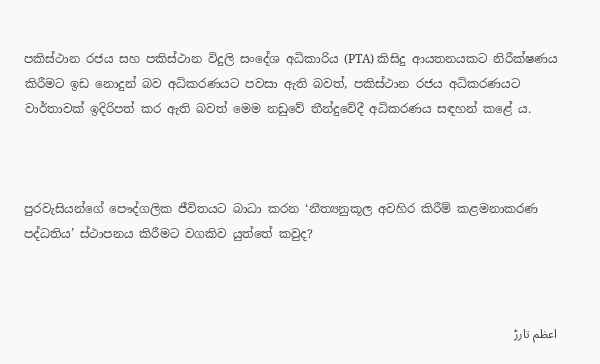පකිස්ථාන රජය සහ පකිස්ථාන විදුලි සංදේශ අධිකාරිය (PTA) කිසිදු ආයතනයකට නිරීක්ෂණය කිරීමට ඉඩ නොදුන් බව අධිකරණයට පවසා ඇති බවත්, පකිස්ථාන රජය අධිකරණයට වාර්තාවක් ඉදිරිපත් කර ඇති බවත් මෙම නඩුවේ තීන්දුවේදී අධිකරණය සඳහන් කළේ ය.



පුරවැසියන්ගේ පෞද්ගලික ජීවිතයට බාධා කරන ‘නීත්‍යනුකූල අවහිර කිරීම් කළමනාකරණ පද්ධතිය’ ස්ථාපනය කිරීමට වගකිව යුත්තේ කවුද?



اعظم تارڑ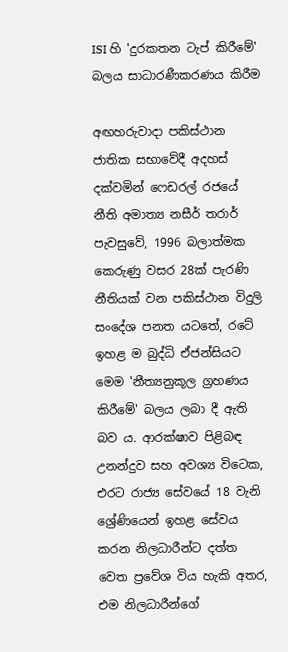ISI හි 'දුරකතන ටැප් කිරීමේ' බලය සාධාරණීකරණය කිරීම

අඟහරුවාදා පකිස්ථාන ජාතික සභාවේදී අදහස් දක්වමින් ෆෙඩරල් රජයේ නීති අමාත්‍ය නසීර් තරාර් පැවසුවේ, 1996 බලාත්මක කෙරුණු වසර 28ක් පැරණි නීතියක් වන පකිස්ථාන විදුලි සංදේශ පනත යටතේ, රටේ ඉහළ ම බුද්ධි ඒජන්සියට මෙම 'නීත්‍යනුකූල ග්‍රහණය කිරීමේ' බලය ලබා දී ඇති බව ය. ආරක්ෂාව පිළිබඳ උනන්දුව සහ අවශ්‍ය විටෙක, එරට රාජ්‍ය සේවයේ 18 වැනි ශ්‍රේණියෙන් ඉහළ සේවය කරන නිලධාරීන්ට දත්ත වෙත ප්‍රවේශ විය හැකි අතර, එම නිලධාරීන්ගේ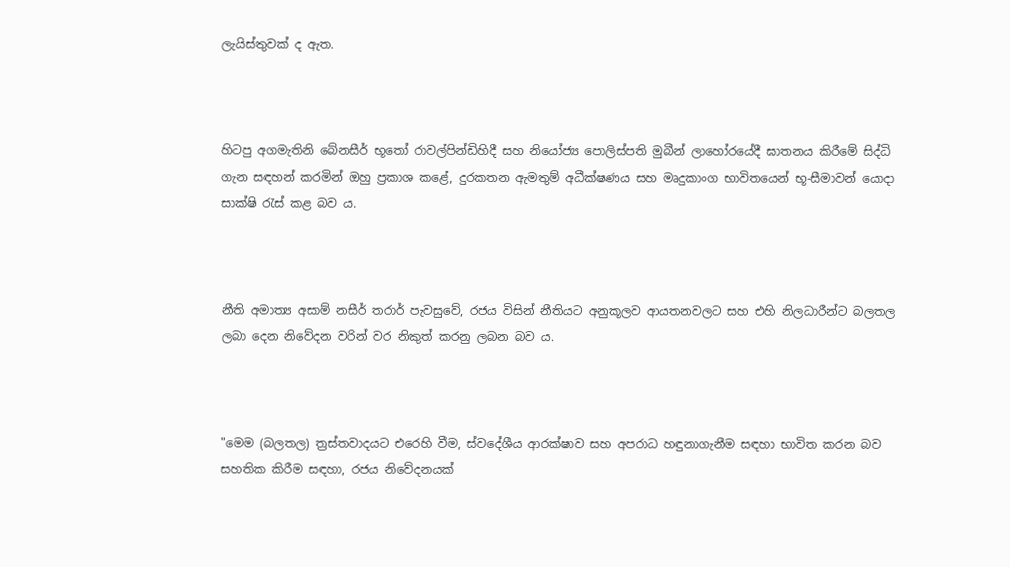ලැයිස්තුවක් ද ඇත.



හිටපු අගමැතිනි බේනසීර් භූතෝ රාවල්පින්ඩිහිදී සහ නියෝජ්‍ය පොලිස්පති මුබීන් ලාහෝරයේදී ඝාතනය කිරීමේ සිද්ධි ගැන සඳහන් කරමින් ඔහු ප්‍රකාශ කළේ, දුරකතන ඇමතුම් අධීක්ෂණය සහ මෘදුකාංග භාවිතයෙන් භූ-සීමාවන් යොදා සාක්ෂි රැස් කළ බව ය.



නීති අමාත්‍ය අසාම් නසීර් තරාර් පැවසුවේ, රජය විසින් නීතියට අනුකූලව ආයතනවලට සහ එහි නිලධාරීන්ට බලතල ලබා දෙන නිවේදන වරින් වර නිකුත් කරනු ලබන බව ය.



"මෙම (බලතල) ත්‍රස්තවාදයට එරෙහි වීම, ස්වදේශීය ආරක්ෂාව සහ අපරාධ හඳුනාගැනීම සඳහා භාවිත කරන බව සහතික කිරීම සඳහා, රජය නිවේදනයක්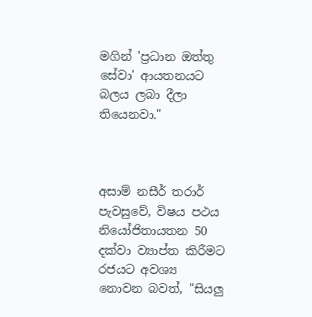මගින් 'ප්‍රධාන ඔත්තු සේවා' ආයතනයට බලය ලබා දීලා තියෙනවා."



අසාම් නසීර් තරාර් පැවසුවේ, විෂය පථය නියෝජිතායතන 50 දක්වා ව්‍යාප්ත කිරීමට රජයට අවශ්‍ය නොවන බවත්, "සියලු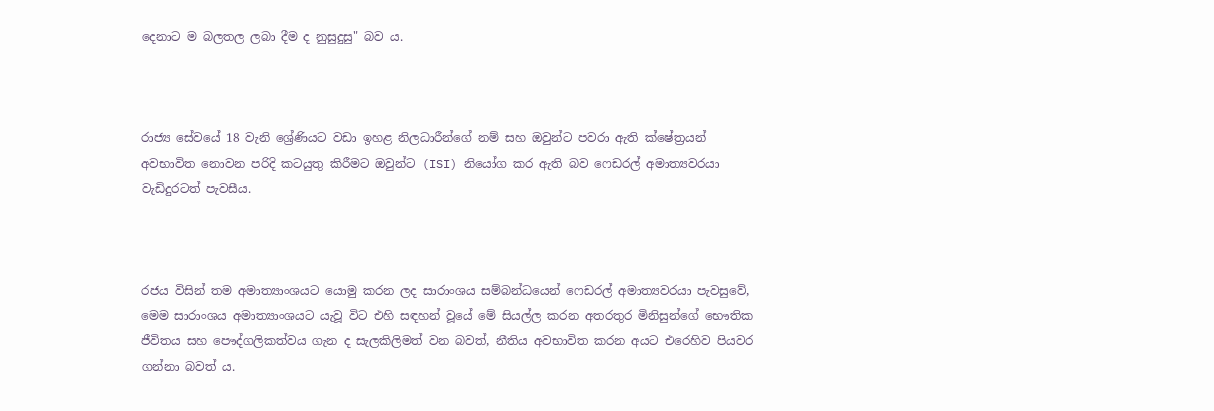දෙනාට ම බලතල ලබා දීම ද නුසුදුසු" බව ය.



රාජ්‍ය සේවයේ 18 වැනි ශ්‍රේණියට වඩා ඉහළ නිලධාරීන්ගේ නම් සහ ඔවුන්ට පවරා ඇති ක්ෂේත්‍රයන් අවභාවිත නොවන පරිදි කටයුතු කිරීමට ඔවුන්ට (ISI) නියෝග කර ඇති බව ෆෙඩරල් අමාත්‍යවරයා වැඩිදුරටත් පැවසීය.



රජය විසින් තම අමාත්‍යාංශයට යොමු කරන ලද සාරාංශය සම්බන්ධයෙන් ෆෙඩරල් අමාත්‍යවරයා පැවසුවේ, මෙම සාරාංශය අමාත්‍යාංශයට යැවූ විට එහි සඳහන් වූයේ මේ සියල්ල කරන අතරතුර මිනිසුන්ගේ භෞතික ජීවිතය සහ පෞද්ගලිකත්වය ගැන ද සැලකිලිමත් වන බවත්, නීතිය අවභාවිත කරන අයට එරෙහිව පියවර ගන්නා බවත් ය.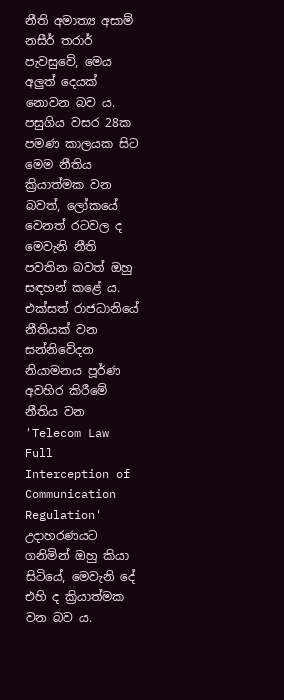නීති අමාත්‍ය අසාම් නසීර් තරාර් පැවසුවේ, මෙය අලුත් දෙයක් නොවන බව ය. පසුගිය වසර 28ක පමණ කාලයක සිට මෙම නීතිය ක්‍රියාත්මක වන බවත්, ලෝකයේ වෙනත් රටවල ද මෙවැනි නීති පවතින බවත් ඔහු සඳහන් කළේ ය. එක්සත් රාජධානියේ නීතියක් වන සන්නිවේදන නියාමනය පූර්ණ අවහිර කිරීමේ නීතිය වන 'Telecom Law Full Interception of Communication Regulation' උදාහරණයට ගනිමින් ඔහු කියා සිටියේ, මෙවැනි දේ එහි ද ක්‍රියාත්මක වන බව ය.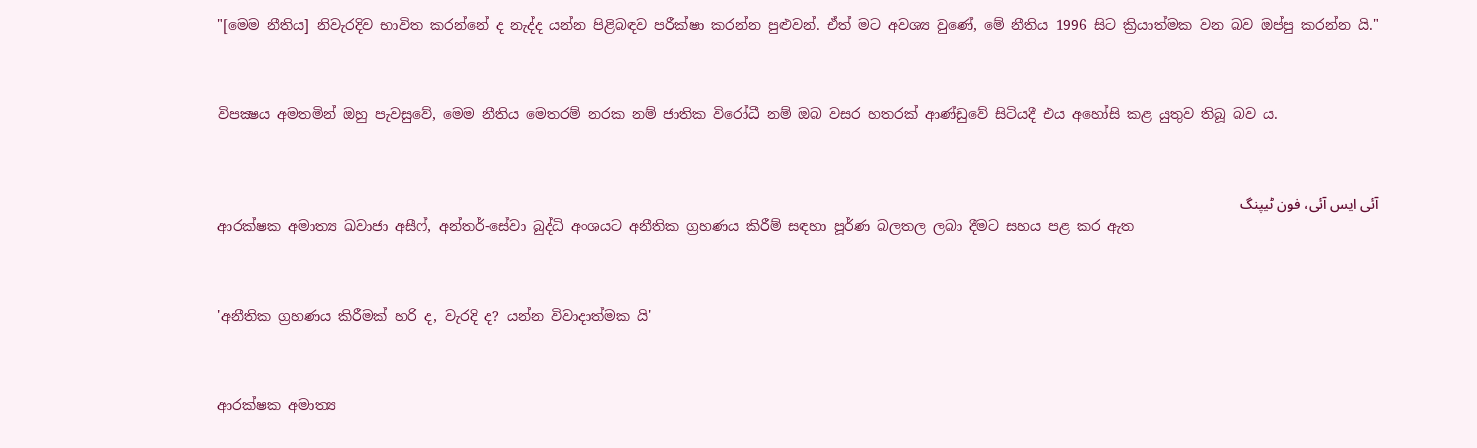"[මෙම නීතිය] නිවැරදිව භාවිත කරන්නේ ද නැද්ද යන්න පිළිබඳව පරීක්ෂා කරන්න පුළුවන්. ඒත් මට අවශ්‍ය වුණේ, මේ නීතිය 1996 සිට ක්‍රියාත්මක වන බව ඔප්පු කරන්න යි."



විපක්‍ෂය අමතමින් ඔහු පැවසුවේ, මෙම නීතිය මෙතරම් නරක නම් ජාතික විරෝධී නම් ඔබ වසර හතරක් ආණ්ඩුවේ සිටියදී එය අහෝසි කළ යුතුව තිබූ බව ය.



آئی ایس آئی، فون ٹیپنگ
ආරක්ෂක අමාත්‍ය ඛවාජා අසීෆ්, අන්තර්-සේවා බුද්ධි අංශයට අනීතික ග්‍රහණය කිරීම් සඳහා පූර්ණ බලතල ලබා දීමට සහය පළ කර ඇත



'අනීතික ග්‍රහණය කිරීමක් හරි ද, වැරදි ද? යන්න විවාදාත්මක යි'



ආරක්ෂක අමාත්‍ය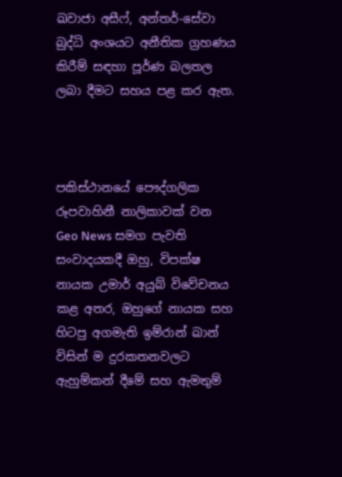ඛවාජා අසීෆ්, අන්තර්-සේවා බුද්ධි අංශයට අනීතික ග්‍රහණය කිරීම් සඳහා පූර්ණ බලතල ලබා දීමට සහය පළ කර ඇත.



පකිස්ථානයේ පෞද්ගලික රූපවාහිනී නාලිකාවක් වන Geo News සමග පැවති සංවාදයකදී ඔහු, විපක්ෂ නායක උමාර් අයුබ් විවේචනය කළ අතර, ඔහුගේ නායක සහ හිටපු අගමැති ඉම්රාන් ඛාන් විසින් ම දුරකතනවලට ඇහුම්කන් දීමේ සහ ඇමතුම්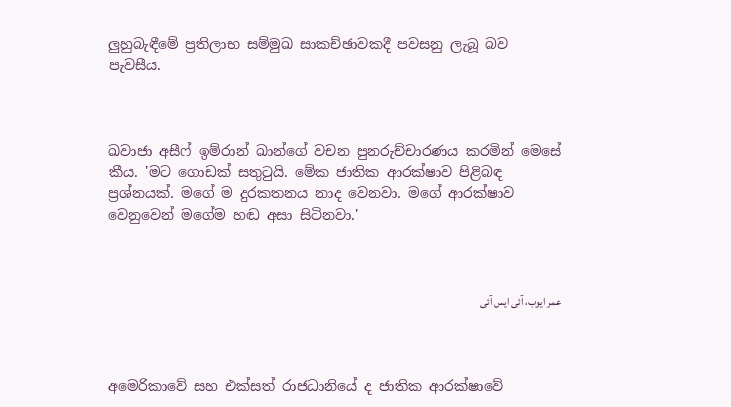ලුහුබැඳීමේ ප්‍රතිලාභ සම්මුඛ සාකච්ඡාවකදී පවසනු ලැබූ බව පැවසීය.



ඛවාජා අසීෆ් ඉම්රාන් ඛාන්ගේ වචන පුනරුච්චාරණය කරමින් මෙසේ කීය. 'මට ගොඩක් සතුටුයි. මේක ජාතික ආරක්ෂාව පිළිබඳ ප්‍රශ්නයක්. මගේ ම දුරකතනය නාද වෙනවා. මගේ ආරක්ෂාව වෙනුවෙන් මගේම හඬ අසා සිටිනවා.'



عمر ایوب، آئی ایس آئی



අමෙරිකාවේ සහ එක්සත් රාජධානියේ ද ජාතික ආරක්ෂාවේ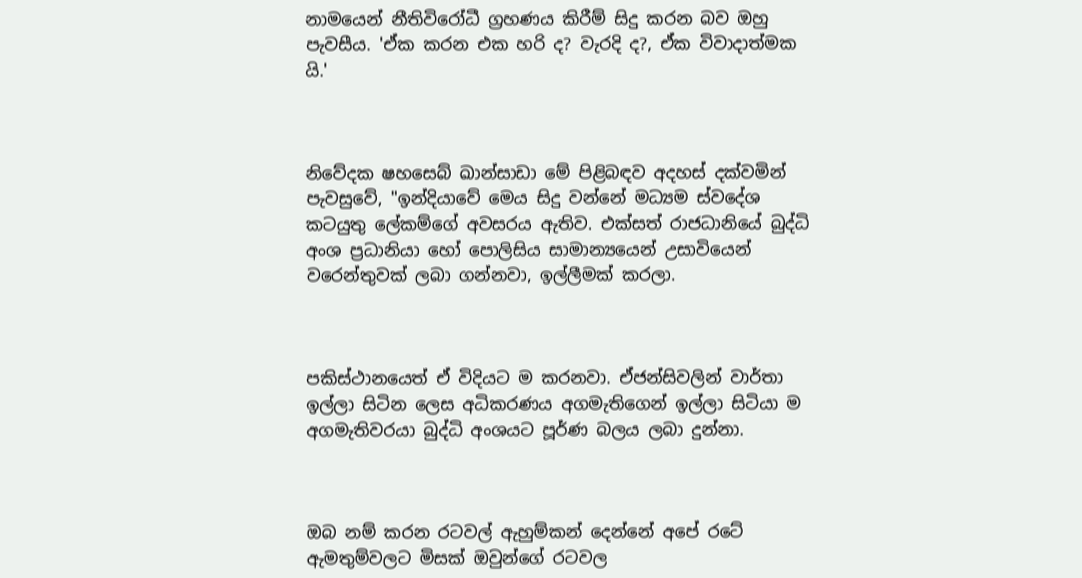නාමයෙන් නීතිවිරෝධී ග්‍රහණය කිරීම් සිදු කරන බව ඔහු පැවසීය. 'ඒක කරන එක හරි ද? වැරදි ද?, ඒක විවාදාත්මක යි.'



නිවේදක ෂහසෙබ් ඛාන්සාඩා මේ පිළිබඳව අදහස් දක්වමින් පැවසුවේ, "ඉන්දියාවේ මෙය සිදු වන්නේ මධ්‍යම ස්වදේශ කටයුතු ලේකම්ගේ අවසරය ඇතිව. එක්සත් රාජධානියේ බුද්ධි අංශ ප්‍රධානියා හෝ පොලිසිය සාමාන්‍යයෙන් උසාවියෙන් වරෙන්තුවක් ලබා ගන්නවා, ඉල්ලීමක් කරලා.



පකිස්ථානයෙත් ඒ විදියට ම කරනවා. ඒජන්සිවලින් වාර්තා ඉල්ලා සිටින ලෙස අධිකරණය අගමැතිගෙන් ඉල්ලා සිටියා ම අගමැතිවරයා බුද්ධි අංශයට පූර්ණ බලය ලබා දුන්නා.



ඔබ නම් කරන රටවල් ඇහුම්කන් දෙන්නේ අපේ රටේ ඇමතුම්වලට මිසක් ඔවුන්ගේ රටවල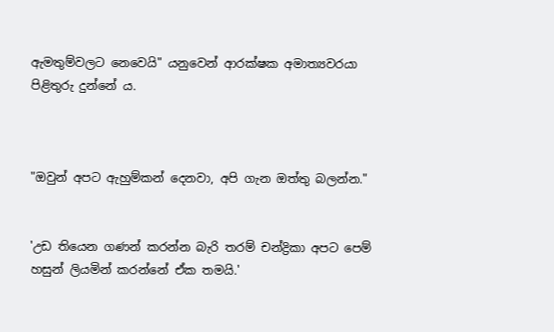ඇමතුම්වලට නෙවෙයි" යනුවෙන් ආරක්ෂක අමාත්‍යවරයා පිළිතුරු දුන්නේ ය.



"ඔවුන් අපට ඇහුම්කන් දෙනවා, අපි ගැන ඔත්තු බලන්න."


'උඩ තියෙන ගණන් කරන්න බැරි තරම් චන්ද්‍රිකා අපට පෙම් හසුන් ලියමින් කරන්නේ ඒක තමයි.'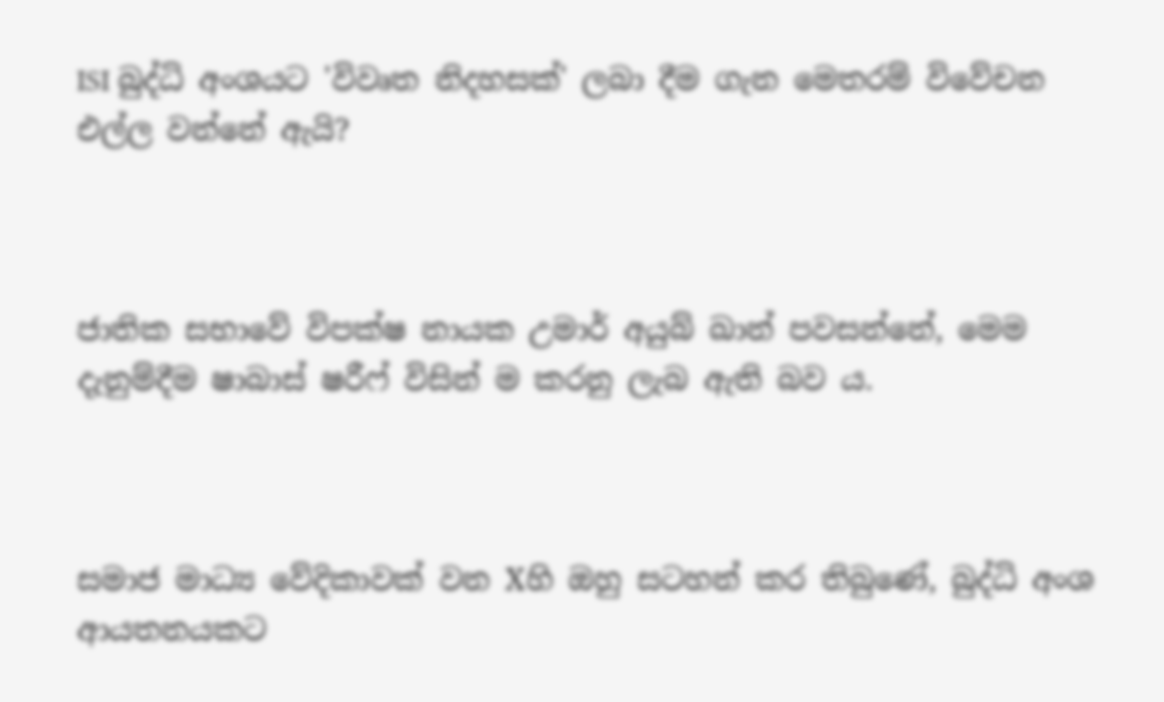ISI බුද්ධි අංශයට 'විවෘත නිදහසක්' ලබා දීම ගැන මෙතරම් විවේචන එල්ල වන්නේ ඇයි?



ජාතික සභාවේ විපක්ෂ නායක උමාර් අයුබ් ඛාන් පවසන්නේ, මෙම දැනුම්දීම ෂාබාස් ෂරීෆ් විසින් ම කරනු ලැබ ඇති බව ය.



සමාජ මාධ්‍ය වේදිකාවක් වන Xහි ඔහු සටහන් කර තිබුණේ, බුද්ධි අංශ ආයතනයකට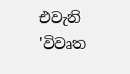එවැනි 'විවෘත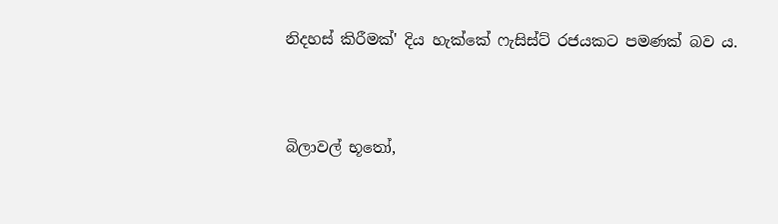නිදහස් කිරීමක්' දිය හැක්කේ ෆැසිස්ට් රජයකට පමණක් බව ය.



බිලාවල් භූතෝ,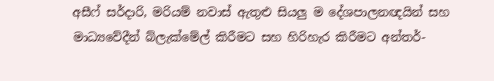අසීෆ් සර්දාරි, මරියම් නවාස් ඇතුළු සියලු ම දේශපාලනඥයින් සහ මාධ්‍යවේදීන් බ්ලැක්මේල් කිරීමට සහ හිරිහැර කිරීමට අන්තර්-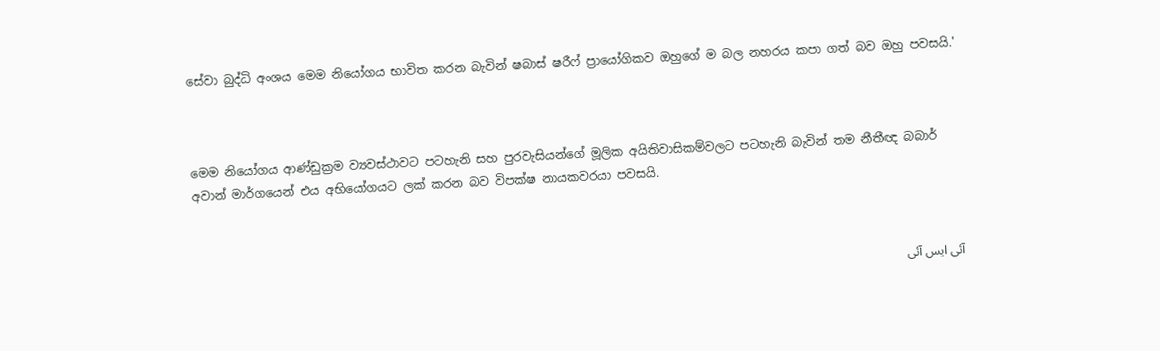සේවා බුද්ධි අංශය මෙම නියෝගය භාවිත කරන බැවින් ෂබාස් ෂරීෆ් ප්‍රායෝගිකව ඔහුගේ ම බල නහරය කපා ගත් බව ඔහු පවසයි.'



මෙම නියෝගය ආණ්ඩුක්‍රම ව්‍යවස්ථාවට පටහැනි සහ පුරවැසියන්ගේ මූලික අයිතිවාසිකම්වලට පටහැනි බැවින් තම නීතීඥ බබාර් අවාන් මාර්ගයෙන් එය අභියෝගයට ලක් කරන බව විපක්ෂ නායකවරයා පවසයි.



آئی ایس آئی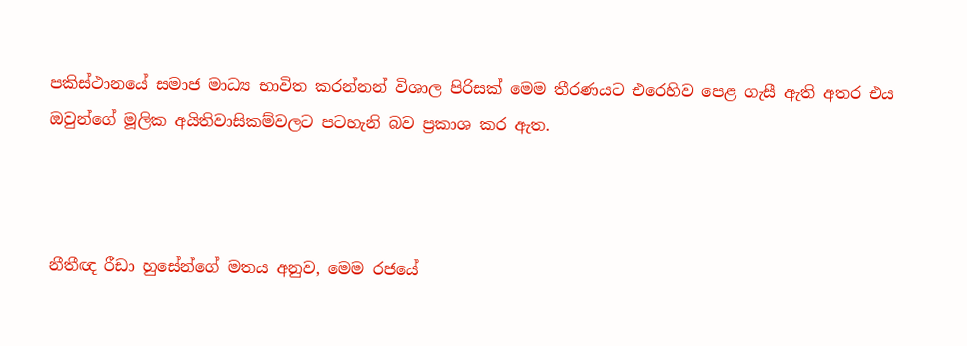පකිස්ථානයේ සමාජ මාධ්‍ය භාවිත කරන්නන් විශාල පිරිසක් මෙම තීරණයට එරෙහිව පෙළ ගැසී ඇති අතර එය ඔවුන්ගේ මූලික අයිතිවාසිකම්වලට පටහැනි බව ප්‍රකාශ කර ඇත.



නීතීඥ රීඩා හුසේන්ගේ මතය අනුව, මෙම රජයේ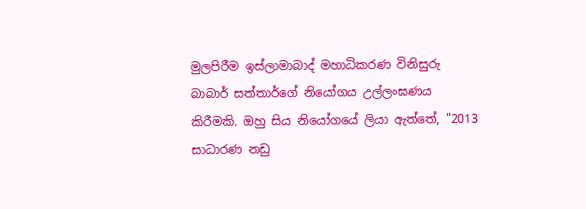මුලපිරීම ඉස්ලාමාබාද් මහාධිකරණ විනිසුරු බාබාර් සත්තාර්ගේ නියෝගය උල්ලංඝණය කිරීමකි. ඔහු සිය නියෝගයේ ලියා ඇත්තේ, "2013 සාධාරණ නඩු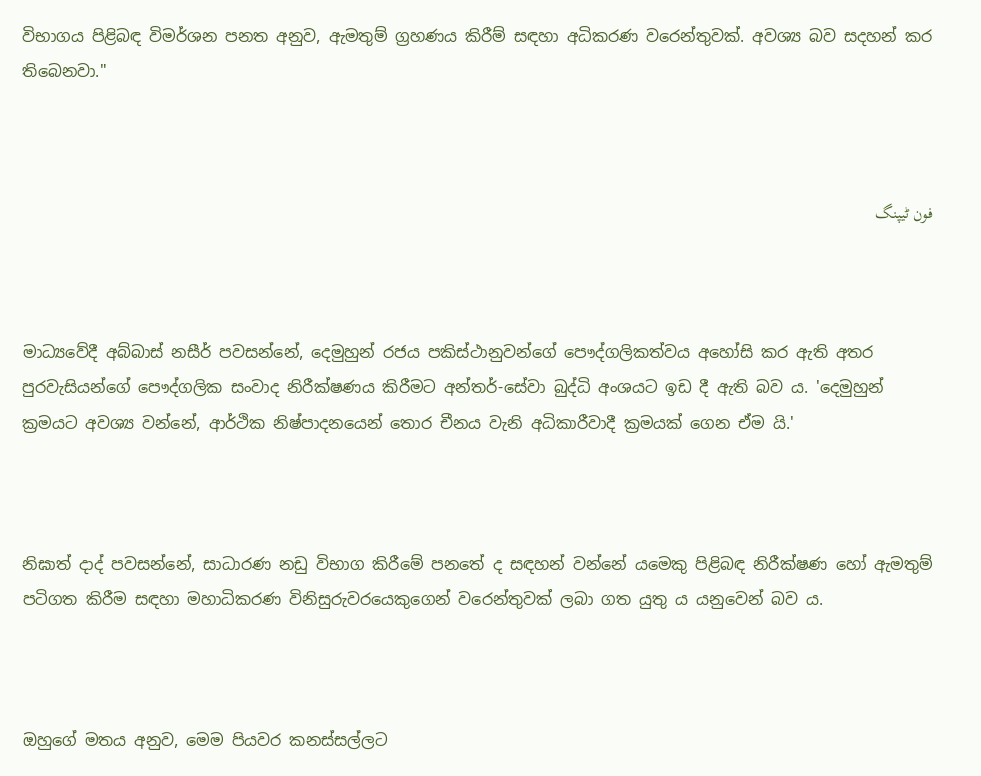විභාගය පිළිබඳ විමර්ශන පනත අනුව, ඇමතුම් ග්‍රහණය කිරීම් සඳහා අධිකරණ වරෙන්තුවක්. අවශ්‍ය බව සදහන් කර තිබෙනවා."



فون ٹیپنگ



මාධ්‍යවේදී අබ්බාස් නසීර් පවසන්නේ, දෙමුහුන් රජය පකිස්ථානුවන්ගේ පෞද්ගලිකත්වය අහෝසි කර ඇති අතර පුරවැසියන්ගේ පෞද්ගලික සංවාද නිරීක්ෂණය කිරීමට අන්තර්-සේවා බුද්ධි අංශයට ඉඩ දී ඇති බව ය. 'දෙමුහුන් ක්‍රමයට අවශ්‍ය වන්නේ, ආර්ථික නිෂ්පාදනයෙන් තොර චීනය වැනි අධිකාරීවාදී ක්‍රමයක් ගෙන ඒම යි.'



නිඝාත් දාද් පවසන්නේ, සාධාරණ නඩු විභාග කිරීමේ පනතේ ද සඳහන් වන්නේ යමෙකු පිළිබඳ නිරීක්ෂණ හෝ ඇමතුම් පටිගත කිරීම සඳහා මහාධිකරණ විනිසුරුවරයෙකුගෙන් වරෙන්තුවක් ලබා ගත යුතු ය යනුවෙන් බව ය.



ඔහුගේ මතය අනුව, මෙම පියවර කනස්සල්ලට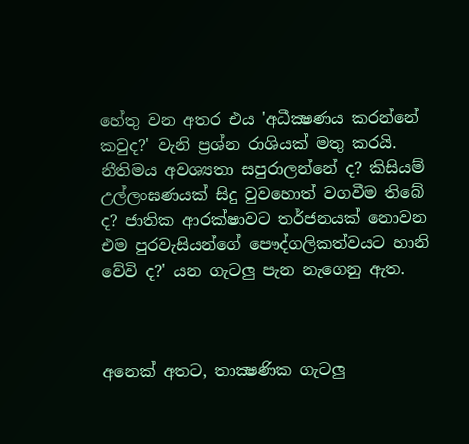හේතු වන අතර එය 'අධීක්‍ෂණය කරන්නේ කවුද?' වැනි ප්‍රශ්න රාශියක් මතු කරයි. නීතිමය අවශ්‍යතා සපුරාලන්නේ ද? කිසියම් උල්ලංඝණයක් සිදු වුවහොත් වගවීම තිබේ ද? ජාතික ආරක්ෂාවට තර්ජනයක් නොවන එම පුරවැසියන්ගේ පෞද්ගලිකත්වයට හානි වේවි ද?' යන ගැටලු පැන නැගෙනු ඇත.



අනෙක් අතට, තාක්‍ෂණික ගැටලු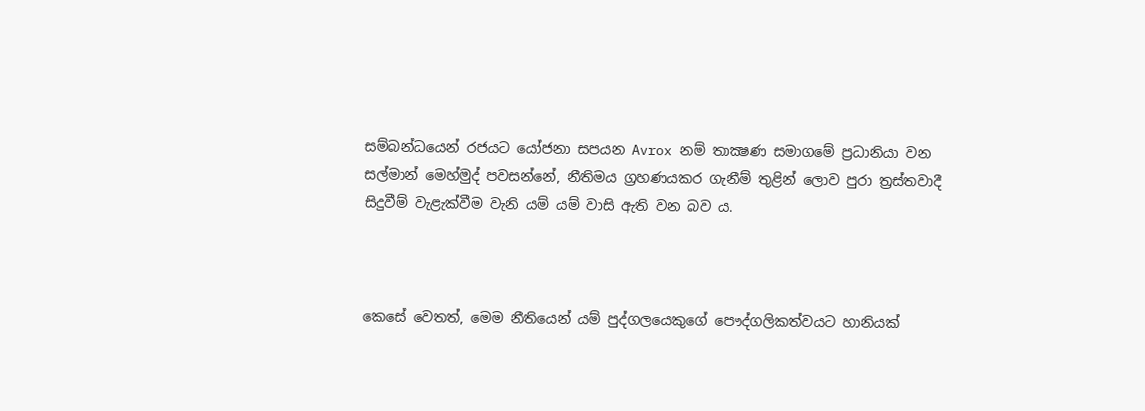සම්බන්ධයෙන් රජයට යෝජනා සපයන Avrox නම් තාක්‍ෂණ සමාගමේ ප්‍රධානියා වන සල්මාන් මෙහ්මුද් පවසන්නේ, නීතිමය ග්‍රහණයකර ගැනීම් තුළින් ලොව පුරා ත්‍රස්තවාදී සිදුවීම් වැළැක්වීම වැනි යම් යම් වාසි ඇති වන බව ය.



කෙසේ වෙතත්, මෙම නීතියෙන් යම් පුද්ගලයෙකුගේ පෞද්ගලිකත්වයට හානියක්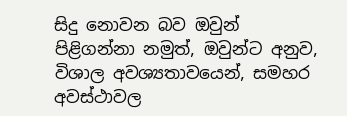සිදු නොවන බව ඔවුන් පිළිගන්නා නමුත්, ඔවුන්ට අනුව, විශාල අවශ්‍යතාවයෙන්, සමහර අවස්ථාවල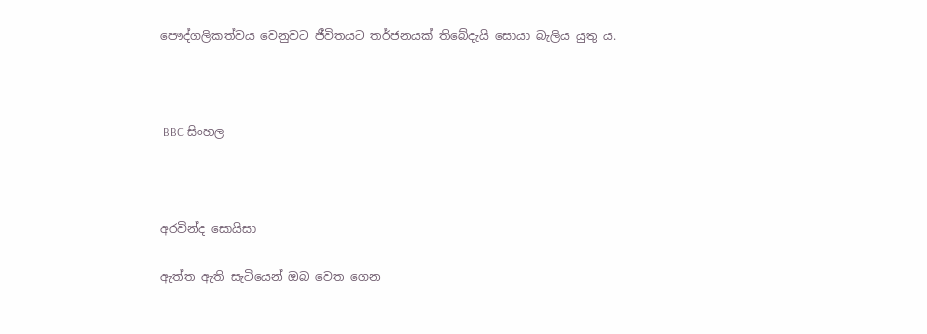පෞද්ගලිකත්වය වෙනුවට ජීවිතයට තර්ජනයක් තිබේදැයි සොයා බැලිය යුතු ය.



 BBC සිංහල



අරවින්ද සොයිසා

ඇත්ත ඇති සැටියෙන් ඔබ වෙත ගෙන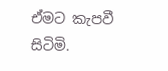ඒමට කැපවී සිටිමි.